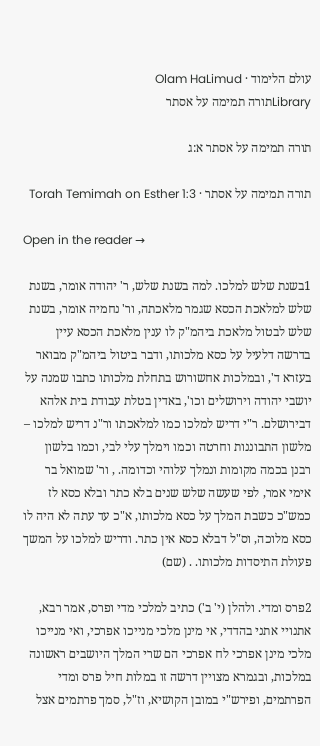עולם הלימוד · Olam HaLimud
Libraryתורה תמימה על אסתר

תורה תמימה על אסתר א:ג

תורה תמימה על אסתר · Torah Temimah on Esther 1:3

Open in the reader →

1בשנת שלש למלכו. למה בשנת שלש, ר' יהודה אומר, בשנת שלש למלאכת הכסא שגמר מלאכתה, ור' נחמיה אומר, בשנת שלש לבטול מלאכת ביהמ"ק לו ענין מלאכת הכסא עיין בדרשה דלעיל על כסא מלכותו, ודבר ביטול ביהמ"ק מבואר בעזרא ד', ובמלכות אחשורוש בתחלת מלכותו כתבו שמנה על יושבי יהודה וירושלים וכו', באדין בטלת עבודת בית אלהא דבירושלם. ר"י דריש למלכו כמו למלאכתו ור"נ דריש למלכו – מלשון התבוננות וחרטה וכמו וימלך עלי לבי, וכמו בלשון רבנן בכמה מקומות ונמלך עלוהי וכדומה. , ור' שמואל בר אימי אמר, לפי שעשה שלש שנים בלא כתר ובלא כסא לז כמש"כ כשבת המלך על כסא מלכותו, א"כ עד עתה לא היה לו כסא מלוכה, וס"ל דבלא כסא אין כתר. ודריש למלכו על המשך פעולת התיסדות מלכותו. . (שם)

2פרס ומדי. ולהלן (י' ב') כתיב למלכי מדי ופרס, אמר רבא, אתנויי אתני בהדדי, אי מינן מלכי מנייכו אפרכי, ואי מנייכו מלכי מינן אפרכי לח אפרכי הם שרי המלך היושבים ראשונה במלכות, ובגמרא מצויין דרשה זו במלות חיל פרס ומדי הפרתמים, ופירש"י במובן הקושיא, וז"ל, סמך פרתמים אצל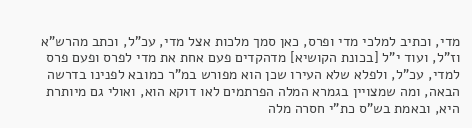מדי, וכתיב למלכי מדי ופרס, כאן סמך מלכות אצל מדי, עכ"ל, וכתב מהרש"א וז"ל, ועוד י"ל [בכונת הקושיא] מדהקדים פעם אחת את מדי לפרס ופעם פרס למדי, עכ"ל, ולפלא שלא העירו שכן הוא מפורש במ"ר כמובא לפנינו בדרשה הבאה, ומה שמצויין בגמרא המלה הפרתמים לאו דוקא הוא, ואולי גם מיותרת היא, ובאמת בש"ס כת"י חסרה מלה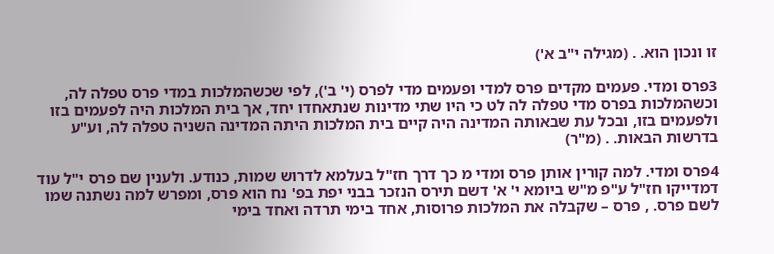זו ונכון הוא. . (מגילה י"ב א')

3פרס ומדי. פעמים מקדים פרס למדי ופעמים מדי לפרס (י' ב'), לפי שכשהמלכות במדי פרס טפלה לה, וכשהמלכות בפרס מדי טפלה לה לט כי היו שתי מדינות שנתאחדו יחד, אך בית המלכות היה לפעמים בזו ולפעמים בזו, ובכל עת שבאותה המדינה היה קיים בית המלכות היתה המדינה השניה טפלה לה, וע"ע בדרשות הבאות. . (מ"ר)

4פרס ומדי. למה קורין אותן פרס ומדי מ כך דרך חז"ל בעלמא לדרוש שמות, כנודע. ולענין שם פרס י"ל עוד דמדייקו חז"ל ע"פ מ"ש ביומא י' א' דשם תירס הנזכר בבני יפת בפ' נח הוא פרס, ומפרש למה נשתנה שמו לשם פרס. , פרס – שקבלה את המלכות פרוסות, אחד בימי תרדה ואחד בימי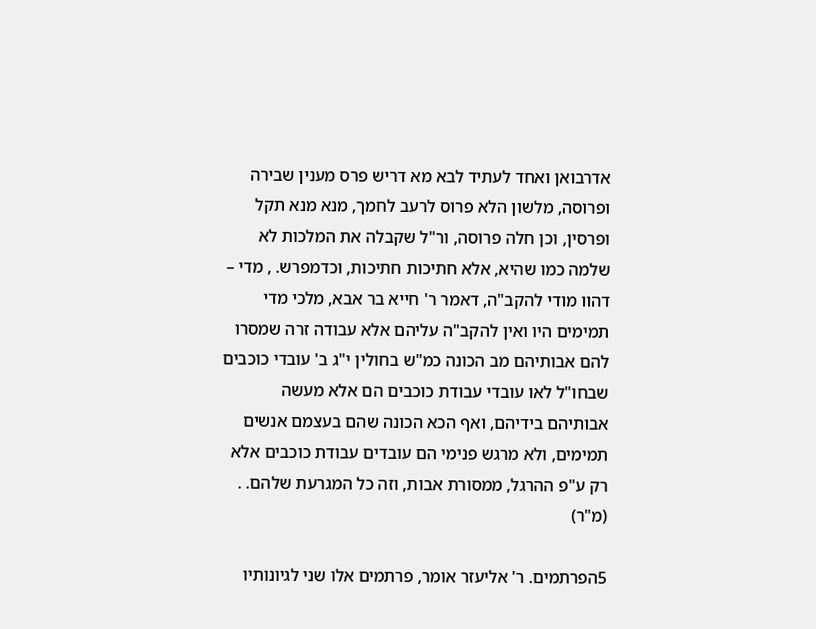אדרבואן ואחד לעתיד לבא מא דריש פרס מענין שבירה ופרוסה, מלשון הלא פרוס לרעב לחמך, מנא מנא תקל ופרסין, וכן חלה פרוסה, ור"ל שקבלה את המלכות לא שלמה כמו שהיא, אלא חתיכות חתיכות, וכדמפרש. , מדי – דהוו מודי להקב"ה, דאמר ר' חייא בר אבא, מלכי מדי תמימים היו ואין להקב"ה עליהם אלא עבודה זרה שמסרו להם אבותיהם מב הכונה כמ"ש בחולין י"ג ב' עובדי כוכבים שבחו"ל לאו עובדי עבודת כוכבים הם אלא מעשה אבותיהם בידיהם, ואף הכא הכונה שהם בעצמם אנשים תמימים, ולא מרגש פנימי הם עובדים עבודת כוכבים אלא רק ע"פ ההרגל, ממסורת אבות, וזה כל המגרעת שלהם. . (מ"ר)

5הפרתמים. ר' אליעזר אומר, פרתמים אלו שני לגיונותיו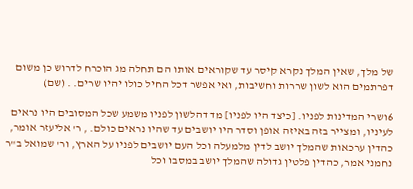של מלך, שאין המלך נקרא קיסר עד שקוראים אותו הם תחלה מג הוכרח לדרוש כן משום דפרתמים הוא לשון שררות וחשיבות, ואי אפשר דכל החיל כולו יהיו שרים. . (שם)

6ושרי המדינות לפניו. [כיצד היו לפניו] מד דהלשון לפניו משמע שכל המסובים היו נראים לעיניו, ומצייר בזה באיזה אופן וסדר היו יושבים עד שהיו נראים כולם. , ר' אליעזר אומר, כהדין ערכאות שהמלך יושב לדין מלמעלה וכל העם יושבים לפניו על הארץ, ור' שמואל ב"ר נחמני אמר, כהדין פלטין גדולה שהמלך יושב במסבו וכל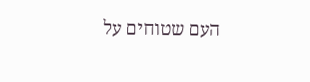העם שטוחים על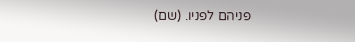פניהם לפניו. (שם)